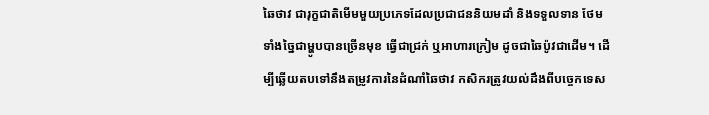ឆៃថាវ ជារុក្ខជាតិមើមមួយប្រភេទដែលប្រជាជននិយមដាំ និងទទួលទាន ថែមទាំងច្នៃជាម្ហូបបានច្រើនមុខ ធ្វើជាជ្រក់ ឬអាហារក្រៀម ដូចជាឆៃប៉ូវជាដើម។ ដើម្បីឆ្លើយតបទៅនឹងតម្រូវការនៃដំណាំឆៃថាវ កសិករត្រូវយល់ដឹងពីបច្ចេកទេស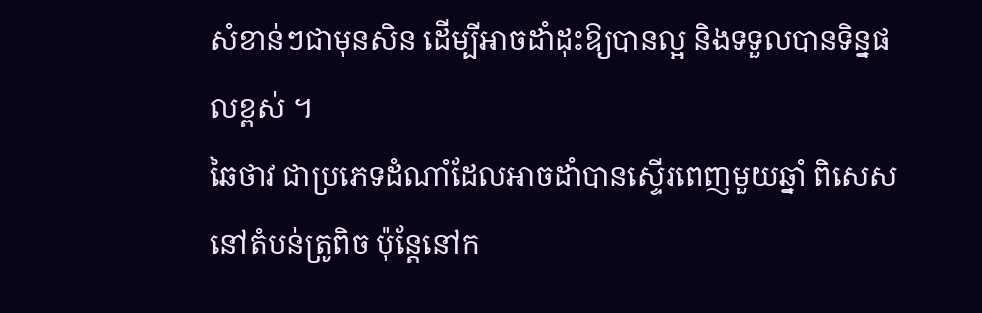សំខាន់ៗជាមុនសិន ដើម្បីអាចដាំដុះឱ្យបានល្អ និងទទួលបានទិន្នផលខ្ពស់ ។
ឆៃថាវ ជាប្រភេទដំណាំដែលអាចដាំបានស្ទើរពេញមួយឆ្នាំ ពិសេសនៅតំបន់ត្រូពិច ប៉ុន្តែនៅក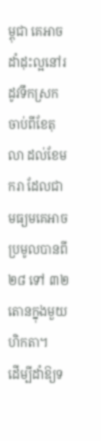ម្ពុជា គេអាចដាំដុះល្អនៅរដូវទឹកស្រក ចាប់ពីខែតុលា ដល់ខែមករា ដែលជាមធ្យមគេអាចប្រមូលបានពី ២៨ ទៅ ៣២ តោនក្នុងមួយហិកតា។
ដើម្បីដាំឱ្យទ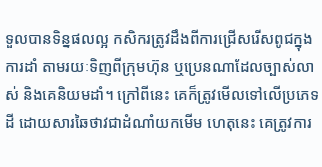ទួលបានទិន្នផលល្អ កសិករត្រូវដឹងពីការជ្រើសរើសពូជក្នុងការដាំ តាមរយៈទិញពីក្រុមហ៊ុន ឬប្រេនណាដែលច្បាស់លាស់ និងគេនិយមដាំ។ ក្រៅពីនេះ គេក៏ត្រូវមើលទៅលើប្រភេទដី ដោយសារឆៃថាវជាដំណាំយកមើម ហេតុនេះ គេត្រូវការ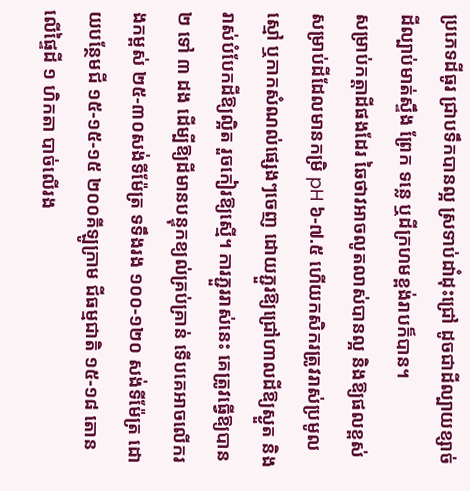ប្រភេទដីធូរ ជ្រាបទឹកបានល្អ ស្រទាប់ដាំដុះជ្រៅ ដូចជាដីល្បាយខ្សាច់ ដីល្បាប់មាត់ស្ទឹង ព្រែក ទន្លេ ឬដីក្រហមខ្ពង់រាបក៏បាន។
សម្រាប់កត្តាដីផងដែរ ឆៃថាវអាចលូតលាស់បានល្អ និងឱ្យផលខ្ពស់សម្រាប់ដីដែលមានកម្រិ pH ៦-៧.៥ ហើយកសិករត្រូវរាស់ប្រមូលស្មៅ ឬកាកសំណល់ផ្សេងៗចេញ ដោយភ្ជួរឱ្យជ្រៅហាលដីឱ្យស្ងួត និងរាស់បំបែកដីឱ្យល្អិត រួចកៀរឱ្យស្មើ។ ការភ្ជួររាស់នេះ គេត្រូវធ្វើឱ្យបាន ២ ទៅ ៣ ដង ដើម្បីឱ្យដីមានបន្ទុកខ្យល់គ្រប់គ្រាន់ ទើបគេអាចលើករងកម្ពស់ ២៥-៣០សង់ទីម៉ែត្រ ទទឹងរង ១០០-១២០ សង់ទីម៉ែត្រ ដោយបន្ថែមជី ១៥-១៥-១៥ ២០០គីឡូក្រាម ជីធម្មជាតិ ១៥-១៨ តោន លើផ្ទៃដី ១ ហិកតា បាច់លើរង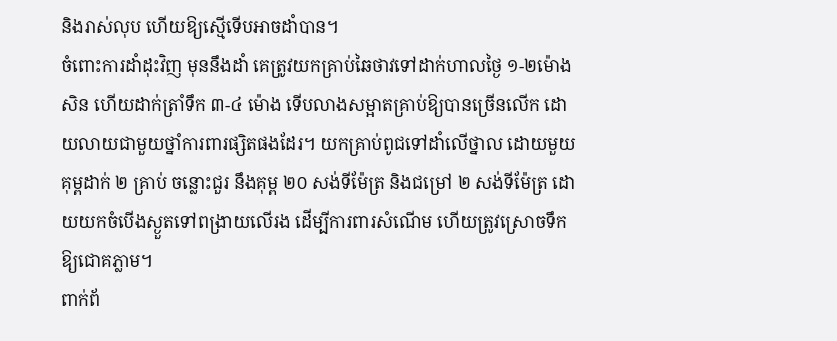និងរាស់លុប ហើយឱ្យស្មើទើបអាចដាំបាន។
ចំពោះការដាំដុះវិញ មុននឹងដាំ គេត្រូវយកគ្រាប់ឆៃថាវទៅដាក់ហាលថ្ងៃ ១-២ម៉ោងសិន ហើយដាក់ត្រាំទឹក ៣-៤ ម៉ោង ទើបលាងសម្អាតគ្រាប់ឱ្យបានច្រើនលើក ដោយលាយជាមួយថ្នាំការពារផ្សិតផងដែរ។ យកគ្រាប់ពូជទៅដាំលើថ្នាល ដោយមួយគុម្ពដាក់ ២ គ្រាប់ ចន្លោះជួរ នឹងគុម្ព ២០ សង់ទីម៉ែត្រ និងជម្រៅ ២ សង់ទីម៉ែត្រ ដោយយកចំបើងស្ងួតទៅពង្រាយលើរង ដើម្បីការពារសំណើម ហើយត្រូវស្រោចទឹកឱ្យជោគភ្លាម។
ពាក់ព័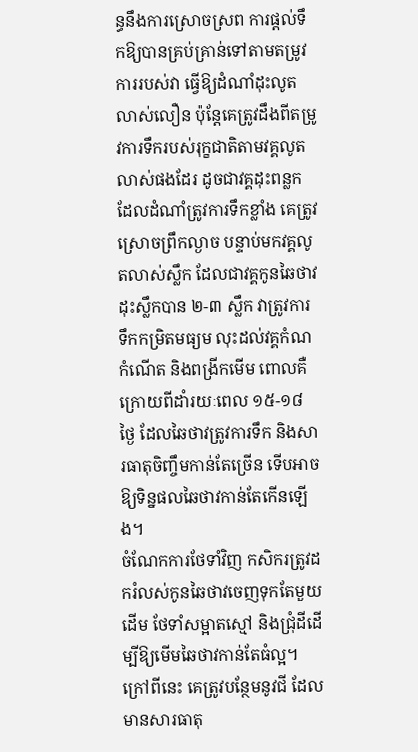ន្ធនឹងការស្រោចស្រព ការផ្ដល់ទឹកឱ្យបានគ្រប់គ្រាន់ទៅតាមតម្រូវការរបស់វា ធ្វើឱ្យដំណាំដុះលូតលាស់លឿន ប៉ុន្តែគេត្រូវដឹងពីតម្រូវការទឹករបស់រុក្ខជាតិតាមវគ្គលូតលាស់ផងដែរ ដូចជាវគ្គដុះពន្លកដែលដំណាំត្រូវការទឹកខ្លាំង គេត្រូវស្រោចព្រឹកល្ងាច បន្ទាប់មកវគ្គលូតលាស់ស្លឹក ដែលជាវគ្គកូនឆៃថាវដុះស្លឹកបាន ២-៣ ស្លឹក វាត្រូវការទឹកកម្រិតមធ្យម លុះដល់វគ្គកំណកំណើត និងពង្រីកមើម ពោលគឺក្រោយពីដាំរយៈពេល ១៥-១៨ ថ្ងៃ ដែលឆៃថាវត្រូវការទឹក និងសារធាតុចិញ្ចឹមកាន់តែច្រើន ទើបអាចឱ្យទិន្នផលឆៃថាវកាន់តែកើនឡើង។
ចំណែកការថែទាំវិញ កសិករត្រូវដករំលស់កូនឆៃថាវចេញទុកតែមួយដើម ថែទាំសម្អាតស្មៅ និងជ្រុំដីដើម្បីឱ្យមើមឆៃថាវកាន់តែធំល្អ។ ក្រៅពីនេះ គេត្រូវបន្ថែមនូវជី ដែលមានសារធាតុ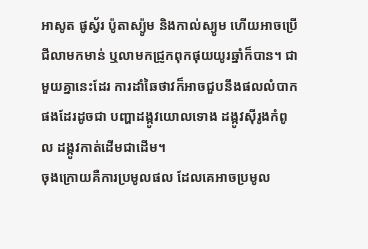អាសូត ផូស្វ័រ ប៉ូតាស្យ៉ូម និងកាល់ស្យូម ហើយអាចប្រើជីលាមកមាន់ ឬលាមកជ្រូកពុកផុយយូរឆ្នាំក៏បាន។ ជាមួយគ្នានេះដែរ ការដាំឆៃថាវក៏អាចជួបនឹងផលលំបាកផងដែរដូចជា បញ្ហាដង្កូវយោលទោង ដង្កូវស៊ីរូងកំពូល ដង្កូវកាត់ដើមជាដើម។
ចុងក្រោយគឺការប្រមូលផល ដែលគេអាចប្រមូល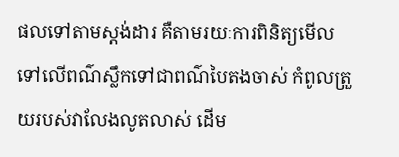ផលទៅតាមស្តង់ដារ គឺតាមរយៈការពិនិត្យមើលទៅលើពណ៌ស្លឹកទៅជាពណ៌បៃតងចាស់ កំពូលត្រួយរបស់វាលែងលូតលាស់ ដើម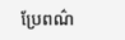ប្រែពណ៌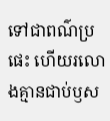ទៅជាពណ៌ប្រផេះ ហើយរលោងគ្មានជាប់ឫស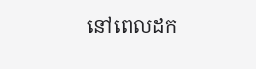នៅពេលដក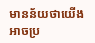មានន័យថាយើងអាចប្រ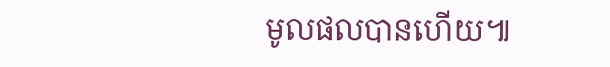មូលផលបានហើយ៕